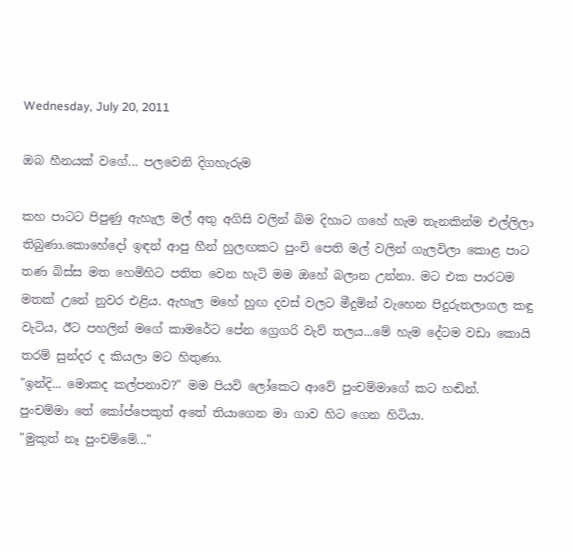Wednesday, July 20, 2011

ඔබ හීනයක් වගේ... පලවෙනි දිගහැරුම

කහ පාටට පිපුණු ඇහැල මල් අතු අගිසි වලින් බිම දිහාට ගහේ හැම තැනකින්ම එල්ලිලා තිබුණා.කොහේදෝ ඉඳන් ආපු හීන් හුලඟකට පුංචි පෙති මල් වලින් ගැලවිලා කොළ පාට තණ බිස්ස මත හෙමිහිට පතිත වෙන හැටි මම ඔහේ බලාන උන්නා. මට එක පාරටම මතක් උනේ නුවර එළිය. ඇහැල මහේ හුඟ දවස් වලට මීදුමින් වැහෙන පිදුරුතලාගල කඳු වැටිය, ඊට පහලින් මගේ කාමරේට පේන ග්‍රෙගරි වැව් තලය...මේ හැම දේටම වඩා කොයි තරම් සුන්දර ද කියලා මට හිතුණා.
"ඉන්දි... මොකද කල්පනාව?" මම පියවි ලෝකෙට ආවේ පුංචම්මාගේ කට හඬින්. පුංචම්මා තේ කෝප්පෙකුත් අතේ තියාගෙන මා ගාව හිට ගෙන හිටියා.
"මුකුත් නෑ පුංචම්මේ..."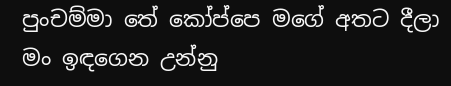පුංචම්මා තේ කෝප්පෙ මගේ අතට දීලා මං ඉඳගෙන උන්නු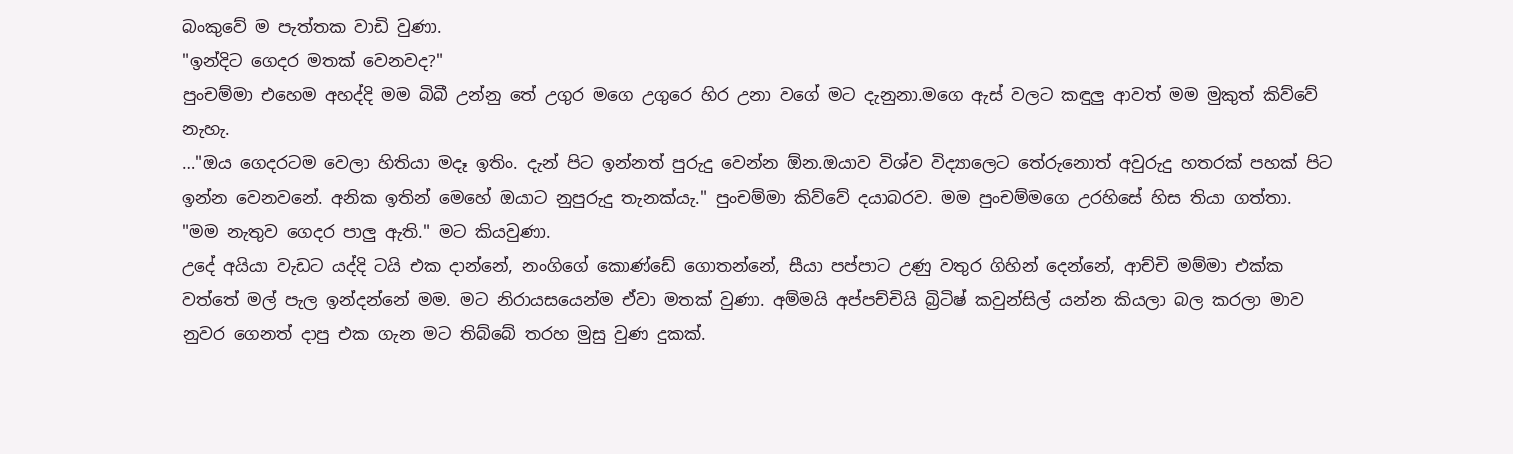බංකුවේ ම පැත්තක වාඩි වුණා.
"ඉන්දිට ගෙදර මතක් වෙනවද?"
පුංචම්මා එහෙම අහද්දි මම බිබී උන්නු තේ උගුර මගෙ උගුරෙ හිර උනා වගේ මට දැනුනා.මගෙ ඇස් වලට කඳුලු ආවත් මම මුකුත් කිව්වේ නැහැ.
…"ඔය ගෙදරටම වෙලා හිතියා මදෑ ඉතිං. දැන් පිට ඉන්නත් පුරුදු වෙන්න ඕන.ඔයාව විශ්ව විද්‍යාලෙට තේරුනොත් අවුරුදු හතරක් පහක් පිට ඉන්න වෙනවනේ. අනික ඉතින් මෙහේ ඔයාට නුපුරුදු තැනක්යැ." පුංචම්මා කිව්වේ දයාබරව. මම පුංචම්මගෙ උරහිසේ හිස තියා ගත්තා.
"මම නැතුව ගෙදර පාලු ඇති." මට කියවුණා.
උදේ අයියා වැඩට යද්දි ටයි එක දාන්නේ, නංගිගේ කොණ්ඩේ ගොතන්නේ, සීයා පප්පාට උණු වතුර ගිහින් දෙන්නේ, ආච්චි මම්මා එක්ක වත්තේ මල් පැල ඉන්දන්නේ මම. මට නිරායසයෙන්ම ඒවා මතක් වුණා. අම්මයි අප්පච්චියි බ්‍රිටිෂ් කවුන්සිල් යන්න කියලා බල කරලා මාව නුවර ගෙනත් දාපු එක ගැන මට තිබ්බේ තරහ මුසු වුණ දුකක්.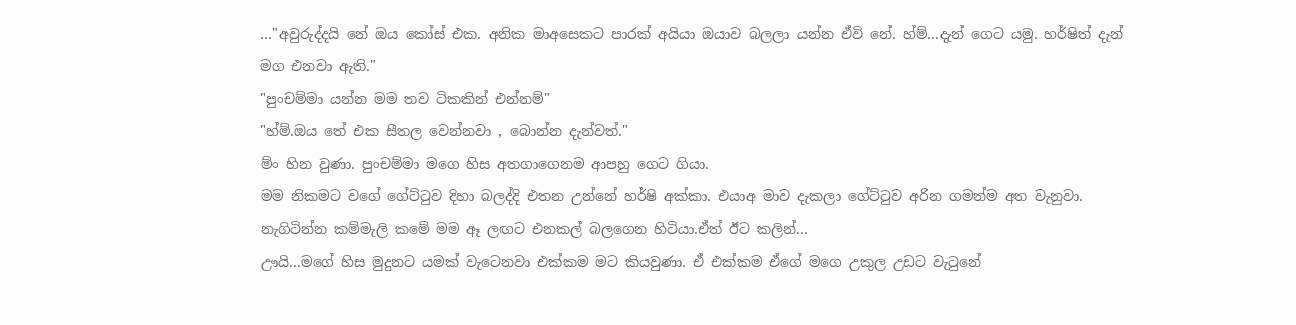…"අවුරුද්දයි නේ ඔය කෝස් එක. අනික මාඅසෙකට පාරක් අයියා ඔයාව බලලා යන්න ඒවි නේ. හ්ම්...දැන් ගෙට යමු. හර්ෂිත් දැන් මග එනවා ඇති."
"පුංචම්මා යන්න මම තව ටිකකින් එන්නම්"
"හ්ම්.ඔය තේ එක සීතල වෙන්නවා , බොන්න දැන්වත්."
ම්ං හින වුණා. පුංචම්මා මගෙ හිස අතගාගෙනම ආපහු ගෙට ගියා.
මම නිකමට වගේ ගේට්ටුව දිහා බලද්දි එතන උන්නේ හර්ෂි අක්කා. එයාඅ මාව දැකලා ගේට්ටුව අරින ගමන්ම අත වැනුවා. නැගිටින්න කම්මැලි කමේ මම ඈ ලඟට එනකල් බලගෙන හිටියා.ඒත් ඊට කලින්...
ඌයි...මගේ හිස මුදුනට යමක් වැටෙනවා එක්කම මට කියවුණා. ඒ එක්කම ඒගේ මගෙ උකුල උඩට වැටුනේ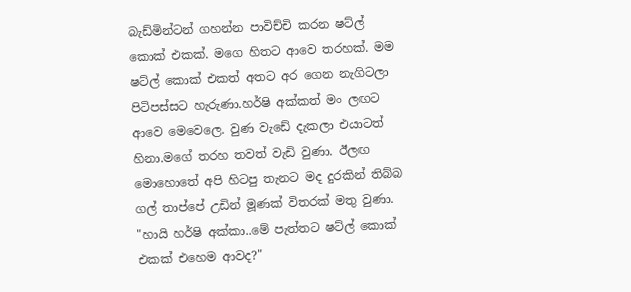බැඩ්මින්ටන් ගහන්න පාවිච්චි කරන ෂට්ල් කොක් එකක්. මගෙ හිතට ආවෙ තරහක්. මම ෂට්ල් කොක් එකත් අතට අර ගෙන නැගිටලා පිටිපස්සට හැරුණා.හර්ෂි අක්කත් මං ලඟට ආවෙ මෙවෙලෙ. වුණ වැඩේ දැකලා එයාටත් හිනා.මගේ තරහ තවත් වැඩි වුණා. ඊලඟ මොහොතේ අපි හිටපු තැනට මද දුරකින් තිබ්බ ගල් තාප්පේ උඩින් මූණක් විතරක් මතු වුණා.
"හායි හර්ෂි අක්කා..මේ පැත්තට ෂට්ල් කොක් එකක් එහෙම ආවද?"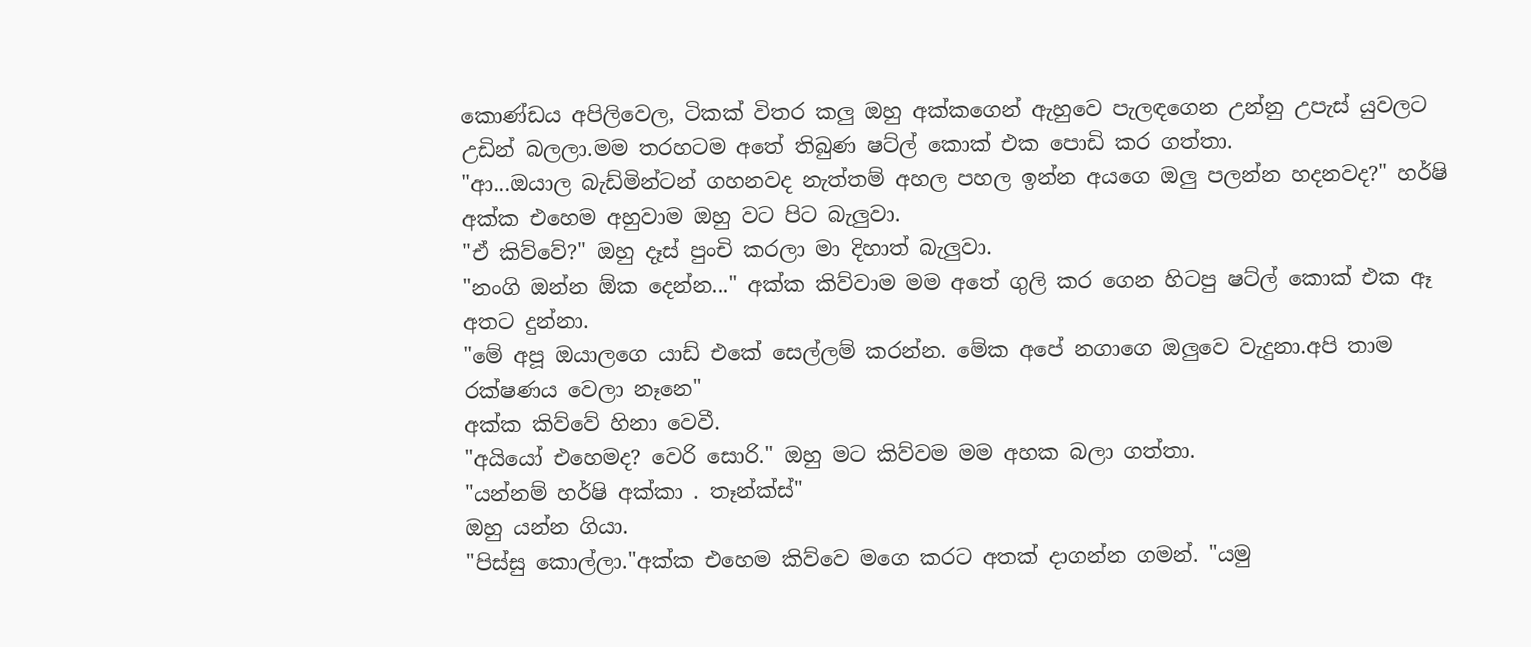කොණ්ඩය අපිලිවෙල, ටිකක් විතර කලු ඔහු අක්කගෙන් ඇහුවෙ පැලඳගෙන උන්නු උපැස් යුවලට උඩින් බලලා.මම තරහටම අතේ තිබුණ ෂට්ල් කොක් එක පොඩි කර ගත්තා.
"ආ...ඔයාල බැඩ්මින්ටන් ගහනවද නැත්තම් අහල පහල ඉන්න අයගෙ ඔලු පලන්න හදනවද?" හර්ෂි අක්ක එහෙම අහුවාම ඔහු වට පිට බැලුවා.
"ඒ කිව්වේ?" ඔහු දෑස් පුංචි කරලා මා දිහාත් බැලුවා.
"නංගි ඔන්න ඕක දෙන්න..." අක්ක කිව්වාම මම අතේ ගුලි කර ගෙන හිටපු ෂට්ල් කොක් එක ඈ අතට දුන්නා.
"මේ අපූ ඔයාලගෙ යාඩ් එකේ සෙල්ලම් කරන්න. මේක අපේ නගාගෙ ඔලුවෙ වැදුනා.අපි තාම රක්ෂණය වෙලා නෑනෙ"
අක්ක කිව්වේ හිනා වෙවී.
"අයියෝ එහෙමද? වෙරි සොරි." ඔහු මට කිව්වම මම අහක බලා ගත්තා.
"යන්නම් හර්ෂි අක්කා . තෑන්ක්ස්"
ඔහු යන්න ගියා.
"පිස්සු කොල්ලා."අක්ක එහෙම කිව්වෙ මගෙ කරට අතක් දාගන්න ගමන්. "යමු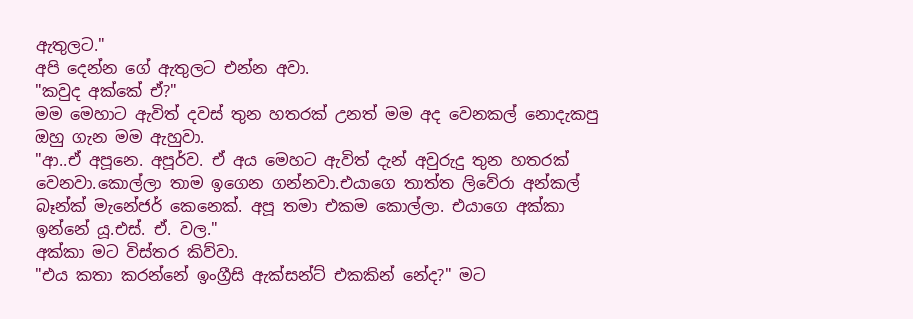ඇතුලට."
අපි දෙන්න ගේ ඇතුලට එන්න අවා.
"කවුද අක්කේ ඒ?"
මම මෙහාට ඇවිත් දවස් තුන හතරක් උනත් මම අද වෙනකල් නොදැකපු ඔහු ගැන මම ඇහුවා.
"ආ..ඒ අපූනෙ. අපූර්ව. ඒ අය මෙහට ඇවිත් දැන් අවුරුදු තුන හතරක් වෙනවා.කොල්ලා තාම ඉගෙන ගන්නවා.එයාගෙ තාත්ත ලිවේරා අන්කල් බෑන්ක් මැනේජර් කෙනෙක්. අපූ තමා එකම කොල්ලා. එයාගෙ අක්කා ඉන්නේ යූ.එස්. ඒ. වල."
අක්කා මට විස්තර කිව්වා.
"එය කතා කරන්නේ ඉංග්‍රීසි ඇක්සන්ට් එකකින් නේද?" මට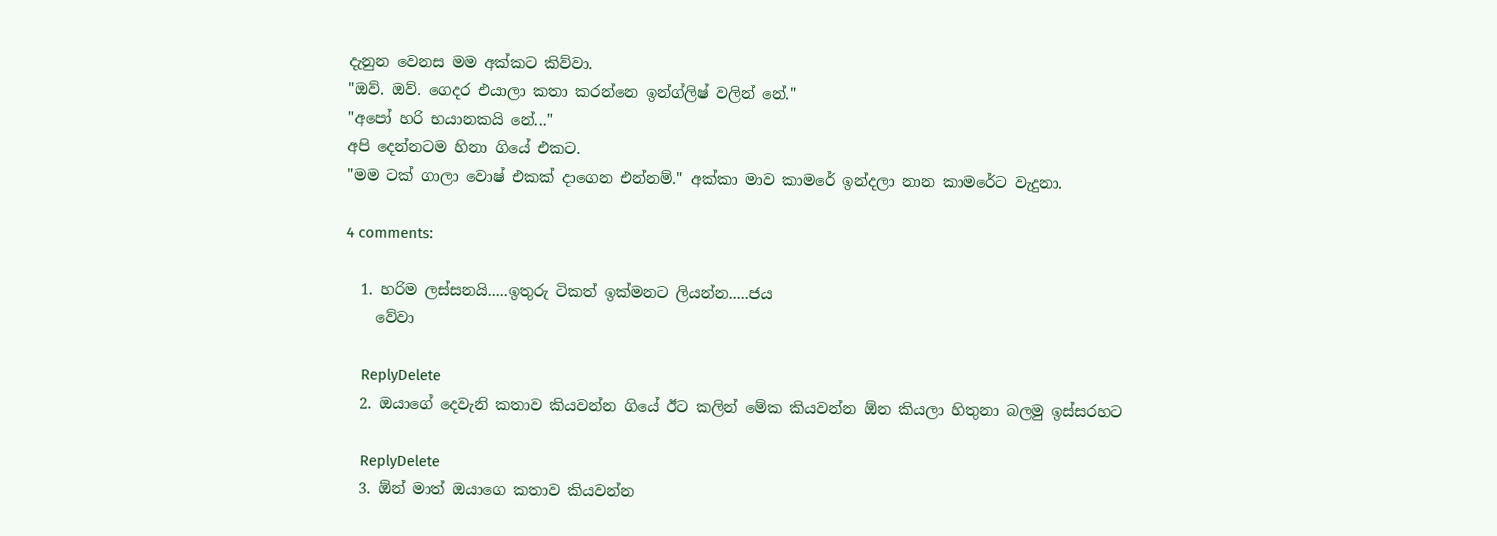දැනුන වෙනස මම අක්කට කිව්වා.
"ඔව්. ඔව්. ගෙදර එයාලා කතා කරන්නෙ ඉන්ග්ලිෂ් වලින් නේ."
"අපෝ හරි භයානකයි නේ..."
අපි දෙන්නටම හිනා ගියේ එකට.
"මම ටක් ගාලා වොෂ් එකක් දාගෙන එන්නම්." අක්කා මාව කාමරේ ඉන්දලා නාන කාමරේට වැදුනා.

4 comments:

  1. හරිම ලස්සනයි.....ඉතුරු ටිකත් ඉක්මනට ලියන්න.....ජය
    වේවා

    ReplyDelete
  2. ඔයාගේ දෙවැනි කතාව කියවන්න ගියේ ඊට කලින් මේක කියවන්න ඕන කියලා හිතුනා බලමු ඉස්සරහට

    ReplyDelete
  3. ඕන් මාත් ඔයාගෙ කතාව කියවන්න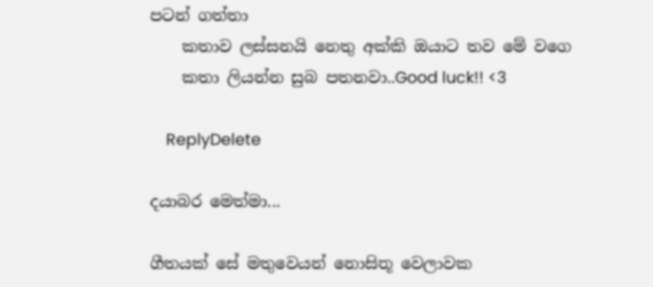පටන් ගත්තා
    කතාව ලස්සනයි නෙතු අක්කි ඔයාට තව මේ වගෙ
    කතා ලියන්න සුබ පතනවා..Good luck!! <3

    ReplyDelete

දයාබර මෙත්මා...

ගීතයක් සේ මතුවෙයන් නොසිතූ වෙලාවක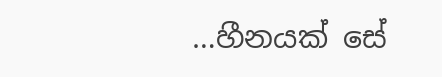…හීනයක් සේ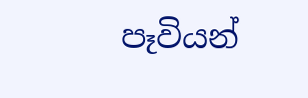පෑවියන්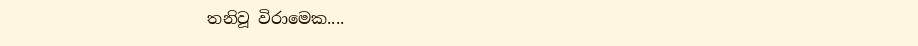තනිවූ විරාමෙක....